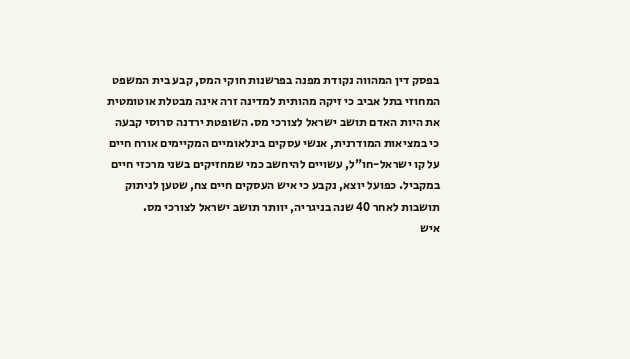בפסק דין המהווה נקודת מפנה בפרשנות חוקי המס, קבע בית המשפט המחוזי בתל אביב כי זיקה מהותית למדינה זרה אינה מבטלת אוטומטית את היות האדם תושב ישראל לצורכי מס. השופטת ירדנה סרוסי קבעה כי במציאות המודרנית, אנשי עסקים בינלאומיים המקיימים אורח חיים על קו ישראל-חו"ל, עשויים להיחשב כמי שמחזיקים בשני מרכזי חיים במקביל. כפועל יוצא, נקבע כי איש העסקים חיים צח, שטען לניתוק תושבות לאחר 40 שנה בניגריה, יוותר תושב ישראל לצורכי מס.
איש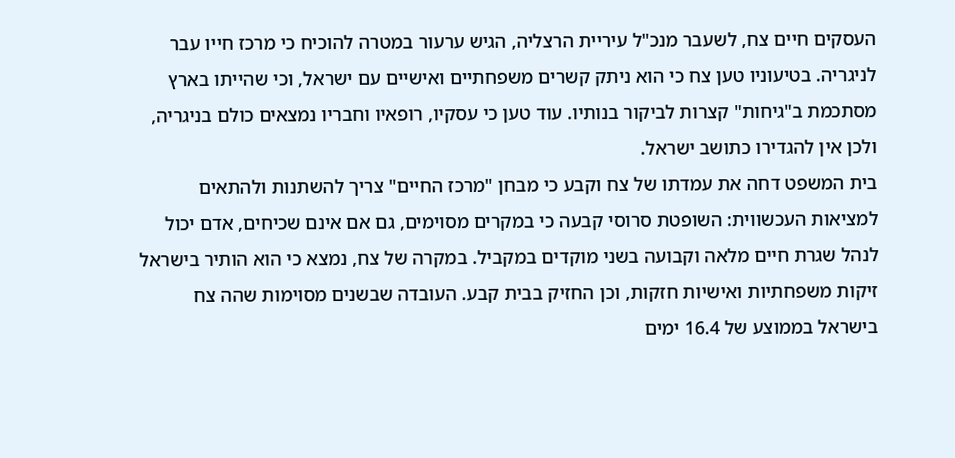העסקים חיים צח, לשעבר מנכ"ל עיריית הרצליה, הגיש ערעור במטרה להוכיח כי מרכז חייו עבר לניגריה. בטיעוניו טען צח כי הוא ניתק קשרים משפחתיים ואישיים עם ישראל, וכי שהייתו בארץ מסתכמת ב"גיחות" קצרות לביקור בנותיו. עוד טען כי עסקיו, רופאיו וחבריו נמצאים כולם בניגריה, ולכן אין להגדירו כתושב ישראל.
בית המשפט דחה את עמדתו של צח וקבע כי מבחן "מרכז החיים" צריך להשתנות ולהתאים למציאות העכשווית: השופטת סרוסי קבעה כי במקרים מסוימים, גם אם אינם שכיחים, אדם יכול לנהל שגרת חיים מלאה וקבועה בשני מוקדים במקביל. במקרה של צח, נמצא כי הוא הותיר בישראל זיקות משפחתיות ואישיות חזקות, וכן החזיק בבית קבע. העובדה שבשנים מסוימות שהה צח בישראל בממוצע של 16.4 ימים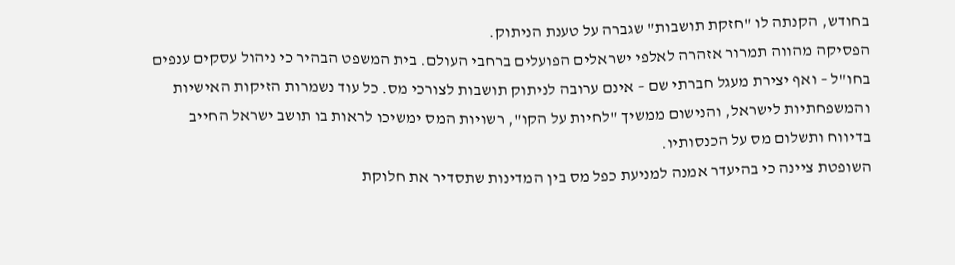בחודש, הקנתה לו "חזקת תושבות" שגברה על טענת הניתוק.
הפסיקה מהווה תמרור אזהרה לאלפי ישראלים הפועלים ברחבי העולם. בית המשפט הבהיר כי ניהול עסקים ענפים בחו"ל – ואף יצירת מעגל חברתי שם – אינם ערובה לניתוק תושבות לצורכי מס. כל עוד נשמרות הזיקות האישיות והמשפחתיות לישראל, והנישום ממשיך "לחיות על הקו", רשויות המס ימשיכו לראות בו תושב ישראל החייב בדיווח ותשלום מס על הכנסותיו.
השופטת ציינה כי בהיעדר אמנה למניעת כפל מס בין המדינות שתסדיר את חלוקת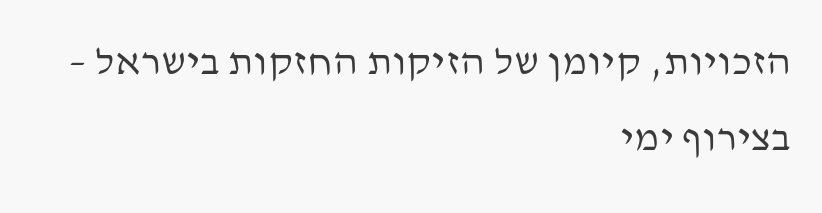הזכויות, קיומן של הזיקות החזקות בישראל – בצירוף ימי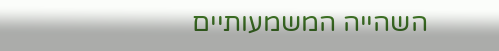השהייה המשמעותיים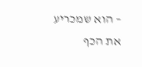– הוא שמכריע את הכף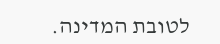לטובת המדינה.